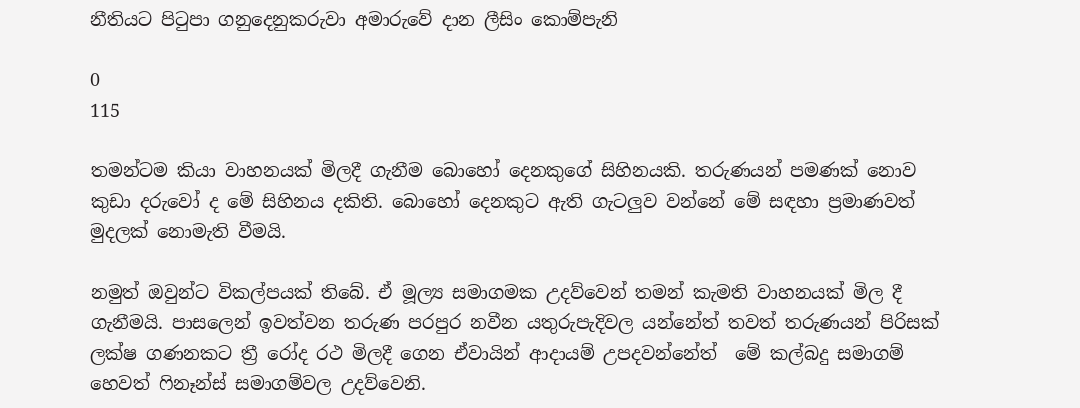නීතියට පිටුපා ගනුදෙනුකරුවා අමාරුවේ දාන ලීසිං කොම්පැනි

0
115

තමන්ටම කියා වාහනයක් මිලදී ගැනීම බොහෝ දෙනකුගේ සිහිනයකි. තරුණයන් පමණක් නොව කුඩා දරුවෝ ද මේ සිහිනය දකිති. බොහෝ දෙනකුට ඇති ගැටලුව වන්නේ මේ සඳහා ප්‍රමාණවත් මුදලක් නොමැති වීමයි.

නමුත් ඔවුන්ට විකල්පයක් තිබේ. ඒ මූල්‍ය සමාගමක උදව්වෙන් තමන් කැමති වාහනයක් මිල දී ගැනීමයි. පාසලෙන් ඉවත්වන තරුණ පරපුර නවීන යතුරුපැදිවල යන්නේත් තවත් තරුණයන් පිරිසක් ලක්ෂ ගණනකට ත්‍රී රෝද රථ මිලදී ගෙන ඒවායින් ආදායම් උපදවන්නේත්  මේ කල්බදු සමාගම් හෙවත් ෆිනෑන්ස් සමාගම්වල උදව්වෙනි.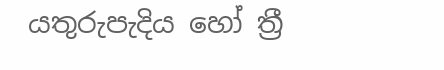යතුරුපැදිය හෝ ත්‍රී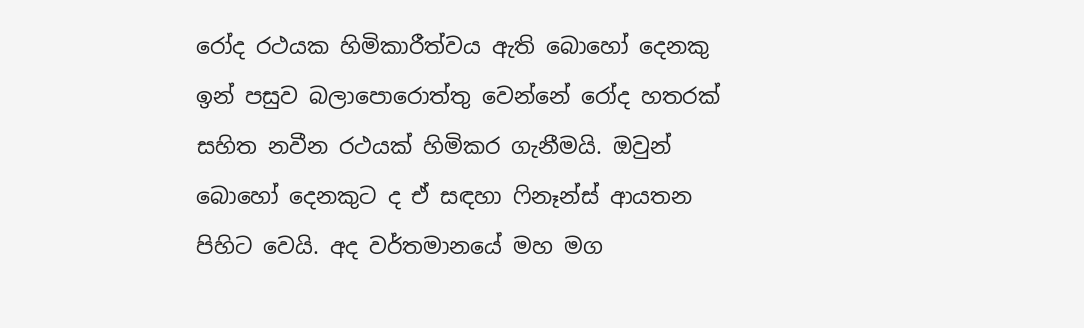රෝද රථයක හිමිකාරීත්වය ඇති බොහෝ දෙනකු ඉන් පසුව බලාපොරොත්තු වෙන්නේ රෝද හතරක් සහිත නවීන රථයක් හිමිකර ගැනීමයි. ඔවුන් බොහෝ දෙනකුට ද ඒ සඳහා ෆිනෑන්ස් ආයතන පිහිට වෙයි. අද වර්තමානයේ මහ මග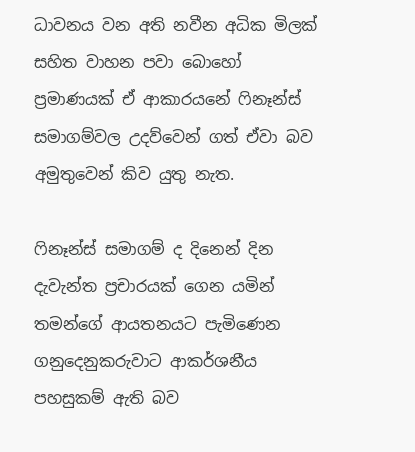ධාවනය වන අති නවීන අධික මිලක් සහිත වාහන පවා බොහෝ ප්‍රමාණයක් ඒ ආකාරයනේ ෆිනෑන්ස් සමාගම්වල උදව්වෙන් ගත් ඒවා බව අමුතුවෙන් කිව යුතු නැත.

ෆිනෑන්ස් සමාගම් ද දිනෙන් දින දැවැන්ත ප්‍රචාරයක් ගෙන යමින් තමන්ගේ ආයතනයට පැමිණෙන ගනුදෙනුකරුවාට ආකර්ශනීය පහසුකම් ඇති බව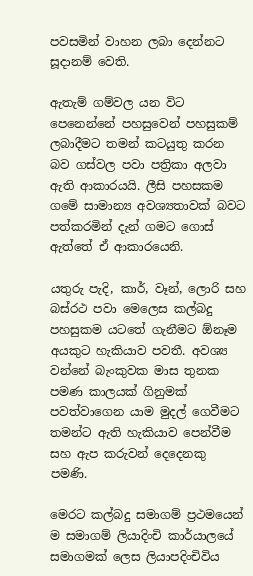පවසමින් වාහන ලබා දෙන්නට සූදානම් වෙති.

ඇතැම් ගම්වල යන විට පෙනෙන්නේ පහසුවෙන් පහසුකම් ලබාදීමට තමන් කටයුතු කරන බව ගස්වල පවා පත්‍රිකා අලවා ඇති ආකාරයයි. ලීසි පහසකම ගමේ සාමාන්‍ය අවශ්‍යතාවක් බවට පත්කරමින් දැන් ගමට ගොස් ඇත්තේ ඒ ආකාරයෙනි.

යතුරු පැදි, කාර්, වෑන්, ලොරි සහ බස්රථ පවා මෙලෙස කල්බදු පහසුකම යටතේ ගැනීමට ඕනෑම අයකුට හැකියාව පවතී. අවශ්‍ය වන්නේ බැංකුවක මාස තුනක පමණ කාලයක් ගිනුමක් පවත්වාගෙන යාම මුදල් ගෙවීමට තමන්ට ඇති හැකියාව පෙන්වීම සහ ඇප කරුවන් දෙදෙනකු පමණි.

මෙරට කල්බදු සමාගම් ප්‍රථමයෙන් ම සමාගම් ලියාදිංචි කාර්යාලයේ සමාගමක් ලෙස ලියාපදිංචිවිය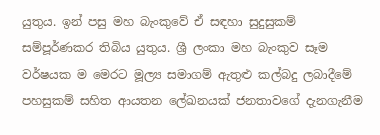යුතුය. ඉන් පසු මහ බැංකුවේ ඒ සඳහා සුදුසුකම් සම්පූර්ණකර තිබිය යුතුය. ශ්‍රී ලංකා මහ බැංකුව සෑම වර්ෂයක ම මෙරට මූල්‍ය සමාගම් ඇතුළු කල්බදු ලබාදීමේ පහසුකම් සහිත ආයතන ලේඛනයක් ජනතාවගේ දැනගැනීම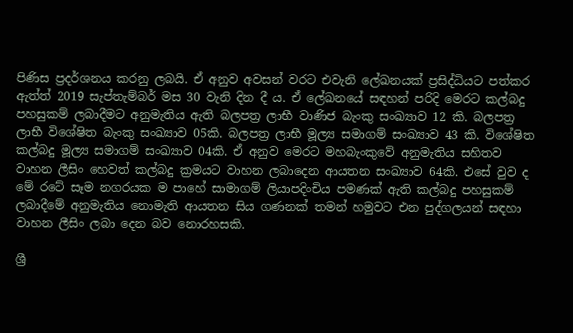පිණිස ප්‍රදර්ශනය කරනු ලබයි. ඒ අනුව අවසන් වරට එවැනි ලේඛනයක් ප්‍රසිද්ධියට පත්කර ඇත්ත් 2019 සැප්තැම්බර් මස 30 වැනි දින දී ය. ඒ ලේඛනයේ සඳහන් පරිදි මෙරට කල්බදු පහසුකම් ලබාදීමට අනුමැතිය ඇති බලපත්‍ර ලාභී වාණිජ බැංකු සංඛ්‍යාව 12 කි. බලපත්‍ර ලාභී විශේෂිත බැංකු සංඛ්‍යාව 05කි. බලපත්‍ර ලාභී මූල්‍ය සමාගම් සංඛ්‍යාව 43 කි. විශේෂිත කල්බදු මූල්‍ය සමාගම් සංඛ්‍යාව 04කි. ඒ අනුව මෙරට මහබැංකුවේ අනුමැතිය සහිතව වාහන ලීසිං හෙවත් කල්බදු ක්‍රමයට වාහන ලබාදෙන ආයතන සංඛ්‍යාව 64කි. එසේ වුව ද මේ රටේ සෑම නගරයක ම පාහේ සාමාගම් ලියාපදිංචිය පමණක් ඇති කල්බදු පහසුකම් ලබාදීමේ අනුමැතිය නොමැති ආයතන සිය ගණනක් තමන් හමුවට එන පුද්ගලයන් සඳහා වාහන ලීසිං ලබා දෙන බව නොරහසකි.

ශ්‍රී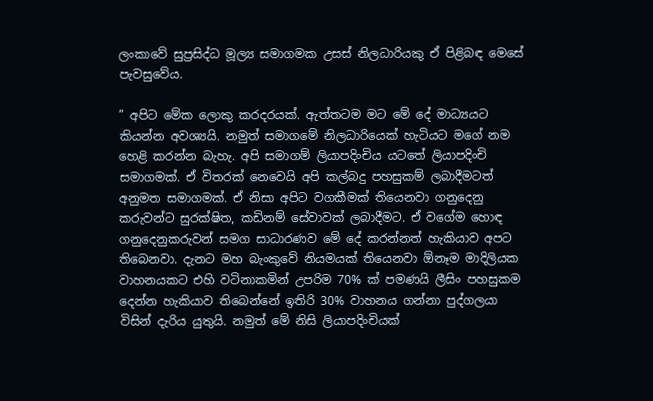ලංකාවේ සුප්‍රසිද්ධ මූල්‍ය සමාගමක උසස් නිලධාරියකු ඒ පිළිබඳ මෙසේ පැවසුවේය.

” අපිට මේක ලොකු කරදරයක්. ඇත්තටම මට මේ දේ මාධ්‍යයට කියන්න අවශ්‍යයි. නමුත් සමාගමේ නිලධාරියෙක් හැටියට මගේ නම හෙළි කරන්න බැහැ. අපි සමාගම් ලියාපදිංචිය යටතේ ලියාපදිංචි සමාගමක්. ඒ විතරක් නෙවෙයි අපි කල්බදු පහසුකම් ලබාදීමටත් අනුමත සමාගමක්. ඒ නිසා අපිට වගකීමක් තියෙනවා ගනුදෙනු කරුවන්ට සුරක්ෂිත, කඩිනම් සේවාවක් ලබාදීමට. ඒ වගේම හොඳ ගනුදෙනුකරුවන් සමග සාධාරණව මේ දේ කරන්නත් හැකියාව අපට තිබෙනවා. දැනට මහ බැංකුවේ නියමයක් තියෙනවා ඕනෑම මාදිලියක වාහනයකට එහි වටිනාකමින් උපරිම 70% ක් පමණයි ලීසිං පහසුකම දෙන්න හැකියාව තිබෙන්නේ ඉතිරි 30% වාහනය ගන්නා පුද්ගලයා විසින් දැරිය යුතුයි. නමුත් මේ නිසි ලියාපදිංචියක්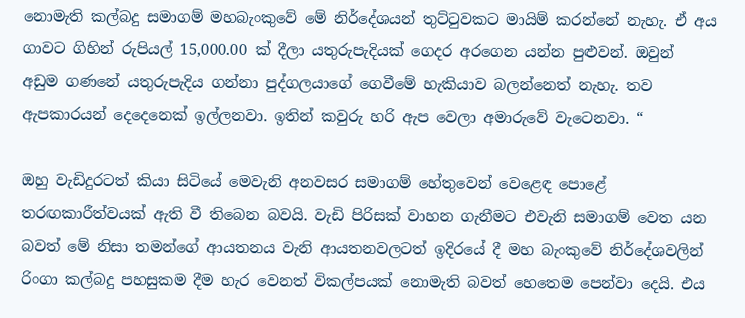නොමැති කල්බදු සමාගම් මහබැංකුවේ මේ නිර්දේශයන් තුට්ටුවකට මායිම් කරන්නේ නැහැ. ඒ අය ගාවට ගිහින් රුපියල් 15,000.00 ක් දීලා යතුරුපැදියක් ගෙදර අරගෙන යන්න පුළුවන්. ඔවුන් අඩුම ගණනේ යතුරුපැදිය ගන්නා පුද්ගලයාගේ ගෙවීමේ හැකියාව බලන්නෙත් නැහැ. තව ඇපකාරයන් දෙදෙනෙක් ඉල්ලනවා. ඉතින් කවුරු හරි ඇප වෙලා අමාරුවේ වැටෙනවා. “

ඔහු වැඩිදුරටත් කියා සිටියේ මෙවැනි අනවසර සමාගම් හේතුවෙන් වෙළෙඳ පොළේ තරඟකාරීත්වයක් ඇති වී තිබෙන බවයි. වැඩි පිරිසක් වාහන ගැනීමට එවැනි සමාගම් වෙත යන බවත් මේ නිසා තමන්ගේ ආයතනය වැනි ආයතනවලටත් ඉදිරයේ දී මහ බැංකුවේ නිර්දේශවලින් රිංගා කල්බදු පහසුකම දීම හැර වෙනත් විකල්පයක් නොමැති බවත් හෙතෙම පෙන්වා දෙයි. එය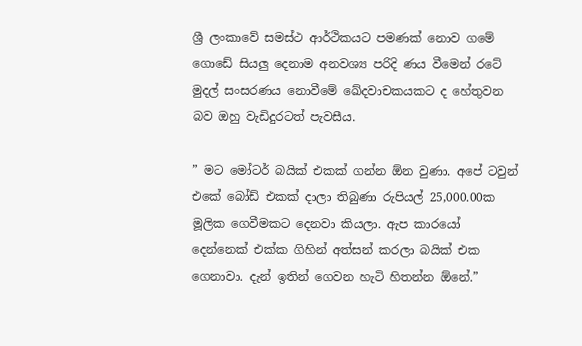ශ්‍රී ලංකාවේ සමස්ථ ආර්ථිකයට පමණක් නොව ගමේ ගොඩේ සියලු දෙනාම අනවශ්‍ය පරිදි ණය වීමෙන් රටේ මුදල් සංසරණය නොවීමේ ඛේදවාචකයකට ද හේතුවන බව ඔහු වැඩිදුරටත් පැවසීය.

” මට මෝටර් බයික් එකක් ගන්න ඕන වුණා. අපේ ටවුන් එකේ බෝඩ් එකක් දාලා තිබුණා රුපියල් 25,000.00ක මූලික ගෙවීමකට දෙනවා කියලා. ඇප කාරයෝ දෙන්නෙක් එක්ක ගිහින් අත්සන් කරලා බයික් එක ගෙනාවා. දැන් ඉතින් ගෙවන හැටි හිතන්න ඕනේ.”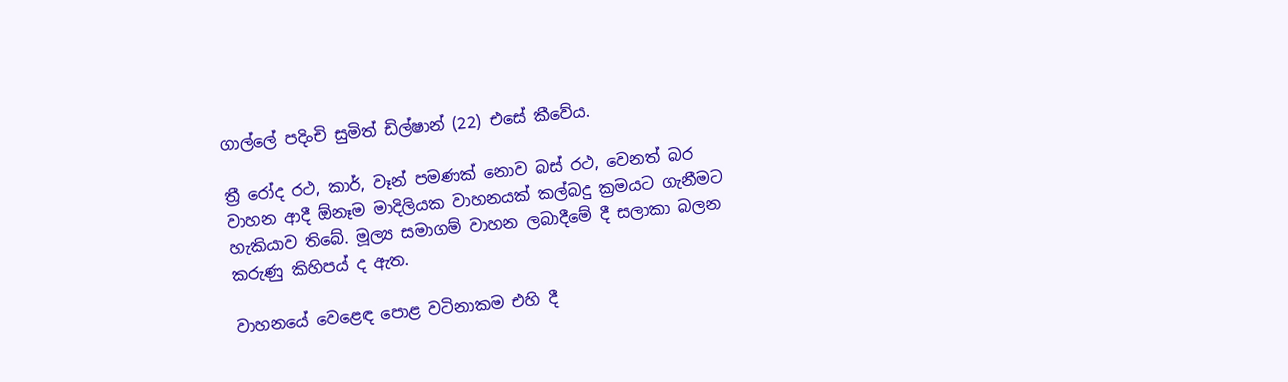ගාල්ලේ පදිංචි සුමිත් ඩිල්ෂාන් (22) එසේ කීවේය.

ත්‍රී රෝද රථ, කාර්, වෑන් පමණක් නොව බස් රථ, වෙනත් බර වාහන ආදී ඕනෑම මාදිලියක වාහනයක් කල්බදු ක්‍රමයට ගැනීමට හැකියාව තිබේ. මූල්‍ය සමාගම් වාහන ලබාදීමේ දී සලාකා බලන කරුණු කිහිපය් ද ඇත.

වාහනයේ වෙළෙඳ පොළ වටිනාකම එහි දී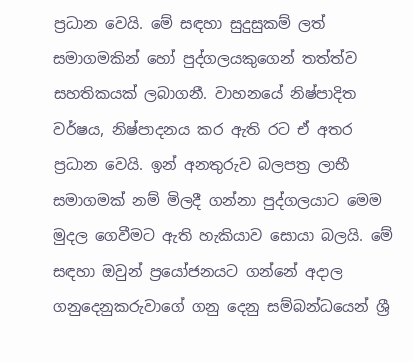ප්‍රධාන වෙයි. මේ සඳහා සුදුසුකම් ලත් සමාගමකින් හෝ පුද්ගලයකුගෙන් තත්ත්ව සහතිකයක් ලබාගනී. වාහනයේ නිෂ්පාදිත වර්ෂය, නිෂ්පාදනය කර ඇති රට ඒ අතර ප්‍රධාන වෙයි. ඉන් අනතුරුව බලපත්‍ර ලාභී සමාගමක් නම් මිලදී ගන්නා පුද්ගලයාට මෙම මුදල ගෙවීමට ඇති හැකියාව සොයා බලයි. මේ සඳහා ඔවුන් ප්‍රයෝජනයට ගන්නේ අදාල ගනුදෙනුකරුවාගේ ගනු දෙනු සම්බන්ධයෙන් ශ්‍රී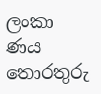ලංකා ණය තොරතුරු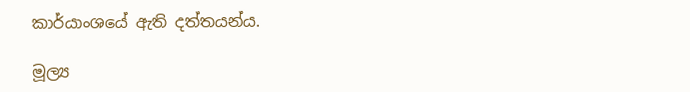කාර්යාංශයේ ඇති දත්තයන්ය.

මූල්‍ය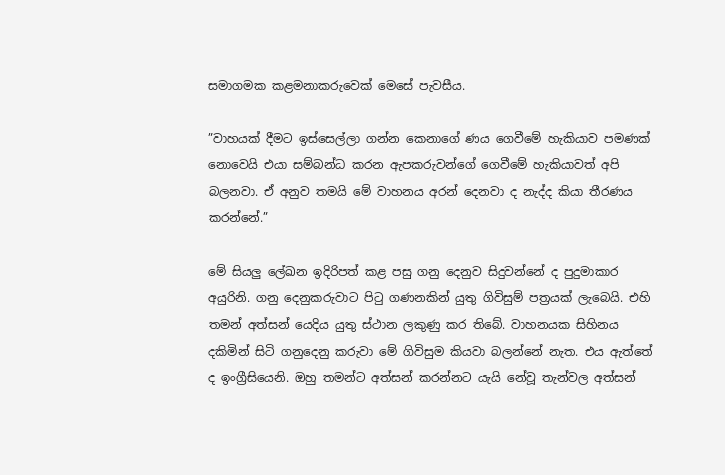සමාගමක කළමනාකරුවෙක් මෙසේ පැවසීය.

”වාහයක් දීමට ඉස්සෙල්ලා ගන්න කෙනාගේ ණය ගෙවීමේ හැකියාව පමණක් නොවෙයි එයා සම්බන්ධ කරන ඇපකරුවන්ගේ ගෙවීමේ හැකියාවත් අපි බලනවා. ඒ අනුව තමයි මේ වාහනය අරන් දෙනවා ද නැද්ද කියා තීරණය කරන්නේ.”

මේ සියලු ලේඛන ඉදිරිපත් කළ පසු ගනු දෙනුව සිදුවන්නේ ද පුදුමාකාර අයුරිනි. ගනු දෙනුකරුවාට පිටු ගණනකින් යුතු ගිවිසුම් පත්‍රයක් ලැබෙයි. එහි තමන් අත්සන් යෙදිය යුතු ස්ථාන ලකුණු කර තිබේ. වාහනයක සිහිනය දකිමින් සිටි ගනුදෙනු කරුවා මේ ගිවිසුම කියවා බලන්නේ නැත. එය ඇත්තේ ද ඉංග්‍රීසියෙනි. ඔහු තමන්ට අත්සන් කරන්නට යැයි නේවූ තැන්වල අත්සන්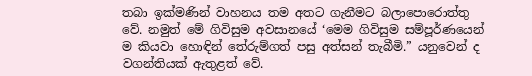තබා ඉක්මණින් වාහනය තම අතට ගැනීමට බලාපොරොත්තු වේ. නමුත් මේ ගිවිසුම අවසානයේ ‘මෙම ගිවිසුම සම්පූර්ණයෙන් ම කියවා හොඳින් තේරුම්ගත් පසු අත්සන් තැබීමි.” යනුවෙන් ද වගන්තියක් ඇතුළත් වේ.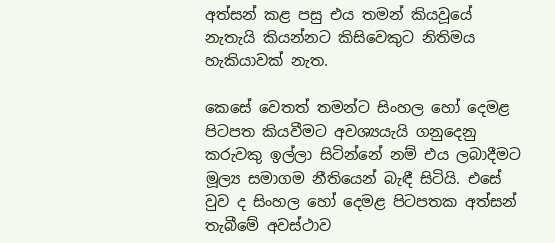අත්සන් කළ පසු එය තමන් කියවූයේ නැතැයි කියන්නට කිසිවෙකුට නිතිමය හැකියාවක් නැත.

කෙසේ වෙතත් තමන්ට සිංහල හෝ දෙමළ පිටපත කියවීමට අවශ්‍යයැයි ගනුදෙනු කරුවකු ඉල්ලා සිටින්නේ නම් එය ලබාදීමට මූල්‍ය සමාගම නීතියෙන් බැඳී සිටියි. එසේ වුව ද සිංහල හෝ දෙමළ පිටපතක අත්සන් තැබීමේ අවස්ථාව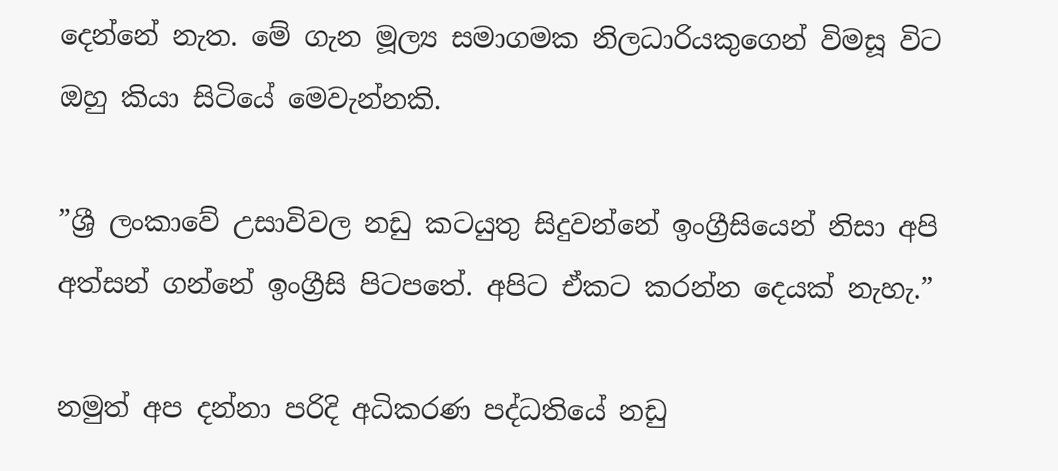දෙන්නේ නැත. මේ ගැන මූල්‍ය සමාගමක නිලධාරියකුගෙන් විමසූ විට ඔහු කියා සිටියේ මෙවැන්නකි.

”ශ්‍රී ලංකාවේ උසාවිවල නඩු කටයුතු සිදුවන්නේ ඉංග්‍රීසියෙන් නිසා අපි අත්සන් ගන්නේ ඉංග්‍රීසි පිටපතේ. අපිට ඒකට කරන්න දෙයක් නැහැ.”

නමුත් අප දන්නා පරිදි අධිකරණ පද්ධතියේ නඩු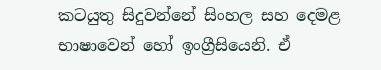කටයුතු සිදුවන්නේ සිංහල සහ දෙමළ භාෂාවෙන් හෝ ඉංග්‍රීසියෙනි. ඒ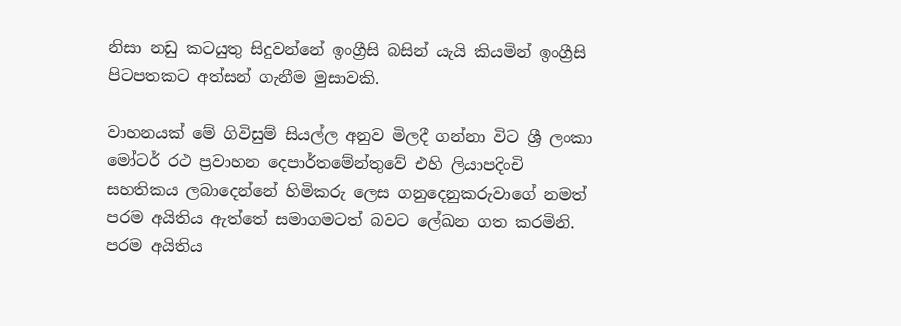නිසා නඩු කටයුතු සිදුවන්නේ ඉංග්‍රීසි බසින් යැයි කියමින් ඉංග්‍රීසි පිටපතකට අත්සන් ගැනීම මුසාවකි.

වාහනයක් මේ ගිවිසුම් සියල්ල අනුව මිලදී ගන්නා විට ශ්‍රී ලංකා මෝටර් රථ ප්‍රවාහන දෙපාර්තමේන්තුවේ එහි ලියාපදිංචි සහතිකය ලබාදෙන්නේ හිමිකරු ලෙස ගනුදෙනුකරුවාගේ නමත් පරම අයිතිය ඇත්තේ සමාගමටත් බවට ලේඛන ගත කරමිනි. පරම අයිතිය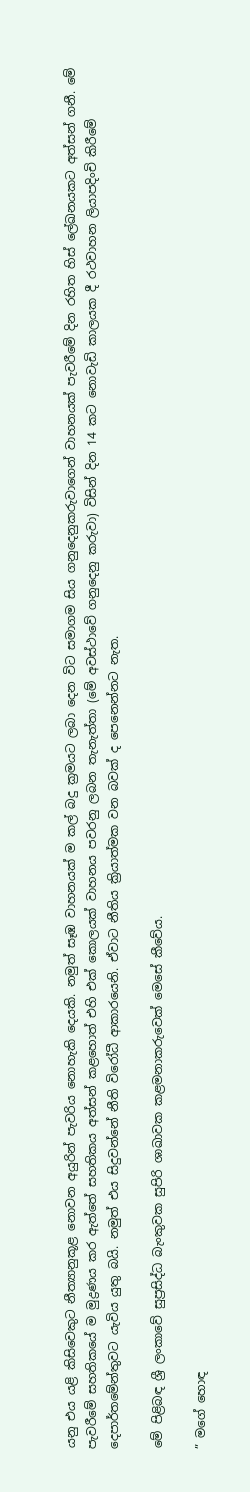යනු එය යළි කිසිවෙකුට නීත්‍යානුකූළ නොවන අයුරින් පැවරිය නොහැකි දෙයකි. නමුත් සෑඹ වාහනයක් ම කල් බදු ක්‍රමයට ලබා දෙන විට සමාගම සිය ගනුදෙනුකරුවාගෙන් වාහනයක් පැවරීමේ දින රහිත හිස් ලේඛනයකට අත්සන් ගනී. මේ පැවරීමේ සහතිකයේ ම මුද්‍රණය කර ඇත්තේ සහතිකය අත්සන් කළහොත් එහි එක් කොලයක් වාහනය පවරනු ලබන තැනැත්තා (මේ අවස්ථාවේ ගනුදෙනු කරුවා) විසින් දින 14 කට නොවැඩි කාලයක දී රථවාහන ලියාපදිංචි කිරීමේ දෙපාර්තමේන්තුවට යැවිය යුතු බයි. නමුත් එය සිදුවන්නේ නීති විරෝධී ආකාරයෙනි. ඒවාට නීතිය ක්‍රියාත්මක වන බවක් ද පෙනෙන්නට නැත.

මේ පිළිබඳ ශ්‍රී ලංකාවේ සුප්‍රසිද්ධ බැංකුවක සුපිරි ශාඛාවක කළමනාකරුවෙක් මෙසේ කීවේය.

” මගේ හොඳ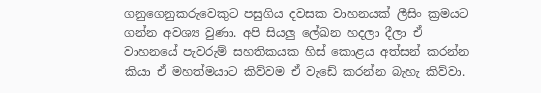ගනුගෙනුකරුවෙකුට පසුගිය දවසක වාහනයක් ලීසිං ක්‍රමයට ගන්න අවශ්‍ය වුණා. අපි සියලු ලේඛන හදලා දීලා ඒ වාහනයේ පැවරුම් සහතිකයක හිස් කොළය අත්සන් කරන්න කියා ඒ මහත්මයාට කිව්වම ඒ වැඩේ කරන්න බැහැ කිව්වා.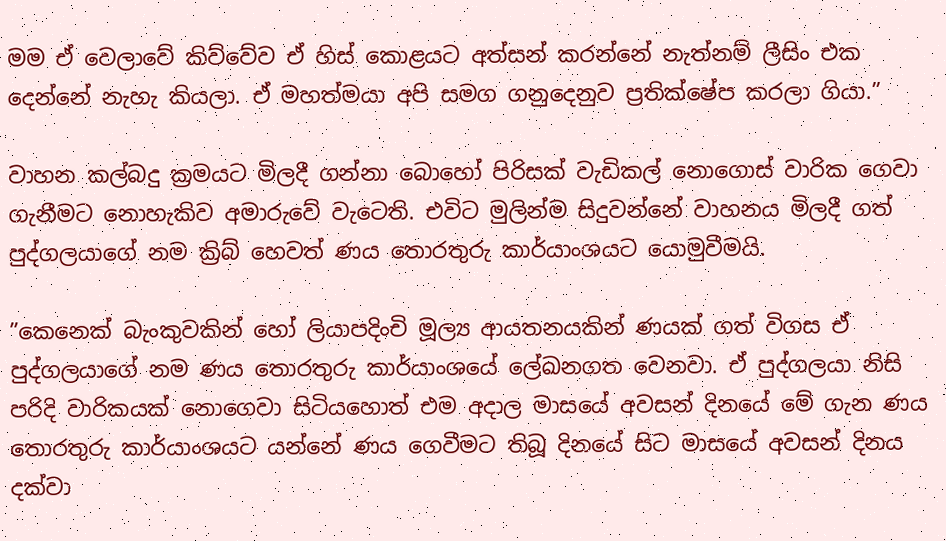මම ඒ වෙලාවේ කිව්වේව ඒ හිස් කොළයට අත්සන් කරන්නේ නැත්නම් ලීසිං එක දෙන්නේ නැහැ කියලා. ඒ මහත්මයා අපි සමග ගනුදෙනුව ප්‍රතික්ෂේප කරලා ගියා.”

වාහන කල්බදු ක්‍රමයට මිලදී ගන්නා බොහෝ පිරිසක් වැඩිකල් නොගොස් වාරික ගෙවා ගැනීමට නොහැකිව අමාරුවේ වැ‍ටෙති. එවිට මුලින්ම සිදුවන්නේ වාහනය මිලදී ගත් පුද්ගලයාගේ නම ක්‍රිබ් හෙවත් ණය තොරතුරු කාර්යාංශයට යොමුවීමයි.

”කෙනෙක් බැංකුවකින් හෝ ලියාපදිංචි මූල්‍ය ආයතනයකින් ණයක් ගත් විගස ඒ පුද්ගලයාගේ නම ණය තොරතුරු කාර්යාංශයේ ලේඛනගත වෙනවා. ඒ පුද්ගලයා නිසි පරිදි වාරිකයක් නොගෙවා සිටියහොත් එම අදාල මාසයේ අවසන් දිනයේ මේ ගැන ණය තොරතුරු කාර්යාංශයට යන්නේ ණය ගෙවීමට තිබූ දිනයේ සිට මාසයේ අවසන් දිනය දක්වා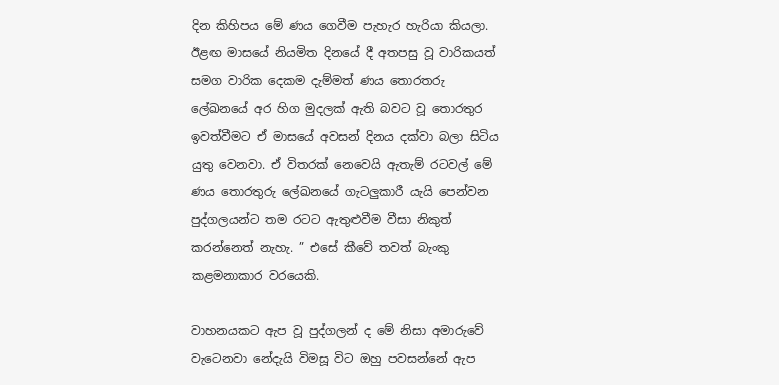දින කිහිපය මේ ණය ගෙවීම පැහැර හැරියා කියලා. ඊළඟ මාසයේ නියමිත දිනයේ දී අතපසු වූ වාරිකයත් සමග වාරික දෙකම දැම්මත් ණය තොරතරු ලේඛනයේ අර හිග මුදලක් ඇති බවට වූ තොරතුර ඉවත්වීමට ඒ මාසයේ අවසන් දිනය දක්වා බලා සිටිය යුතු වෙනවා. ඒ විතරක් නෙවෙයි ඇතැම් රටවල් මේ ණය තොරතුරු ලේඛනයේ ගැටලුකාරී යැයි පෙන්වන පුද්ගලයන්ට තම රටට ඇතුළුවීම වීසා නිකුත් කරන්නෙත් නැහැ. ” එසේ කීවේ තවත් බැංකු කළමනාකාර වරයෙකි.

වාහනයකට ඇප වූ පුද්ගලන් ද මේ නිසා අමාරුවේ වැටෙනවා නේදැයි විමසූ විට ඔහු පවසන්නේ ඇප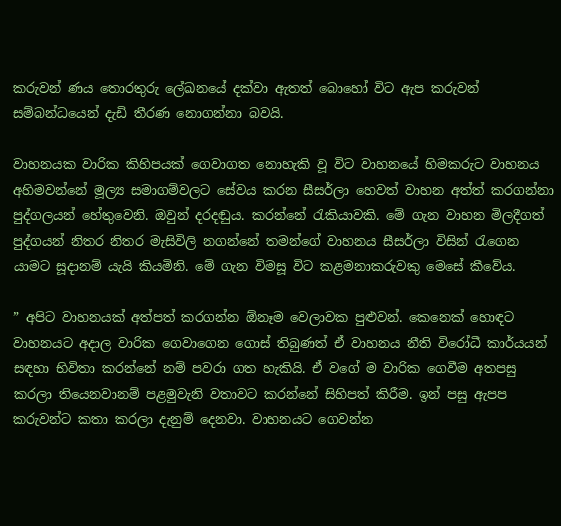කරුවන් ණය තොරතුරු ලේඛනයේ දක්වා ඇතත් බොහෝ විට ඇප කරුවන් සම්බන්ධයෙන් දැඩි තීරණ නොගන්නා බවයි.

වාහනයක වාරික කිහිපයක් ගෙවාගත නොහැකි වූ විට වාහනයේ හිමකරුට වාහනය අහිමවන්නේ මූල්‍ය සමාගම්වලට සේවය කරන සීසර්ලා හෙවත් වාහන අත්ත් කරගන්නා පුද්ගලයන් හේතුවෙනි. ඔවුන් දරදඬුය. කරන්නේ රැකියාවකි. මේ ගැන වාහන මිලදීගත් පුද්ගයන් නිතර නිතර මැසිවිලි නගන්නේ තමන්ගේ වාහනය සීසර්ලා විසින් රැගෙන යාමට සූදානම් යැයි කියමිනි. මේ ගැන විමසූ විට කළමනාකරුවකු මෙසේ කීවේය.

” අපිට වාහනයක් අත්පත් කරගන්න ඕනෑම වෙලාවක පුළුවන්. කෙනෙක් හොඳට වාහනයට අදාල වාරික ගෙවාගෙන ගොස් තිබුණත් ඒ වාහනය නීති විරෝධී කාර්යයන් සඳහා භිවිතා කරන්නේ නම් පවරා ගත හැකියි. ඒ වගේ ම වාරික ගෙවීම අතපසු කරලා තියෙනවානම් පළමුවැනි වතාවට කරන්නේ සිහිපත් කිරීම. ඉන් පසු ඇපප කරුවන්ට කතා කරලා දැනුම් දෙනවා. වාහනයට ගෙවන්න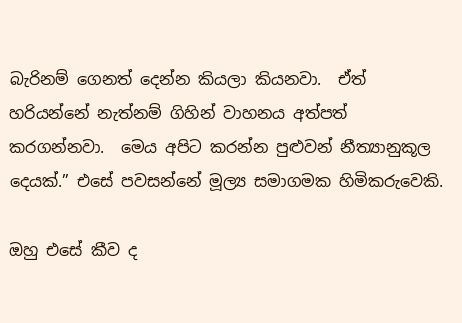බැරිනම් ගෙනත් දෙන්න කියලා කියනවා.  ඒත් හරියන්නේ නැත්නම් ගිහින් වාහනය අත්පත් කරගන්නවා.  මෙය අපිට කරන්න පුළුවන් නීත්‍යානුකූල දෙයක්.” එසේ පවසන්නේ මූල්‍ය සමාගමක හිමිකරුවෙකි.

ඔහු එසේ කීව ද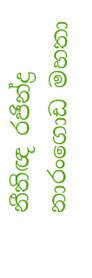නීතිඥ රජින්ද්‍ර නාරංගොඩ මහතා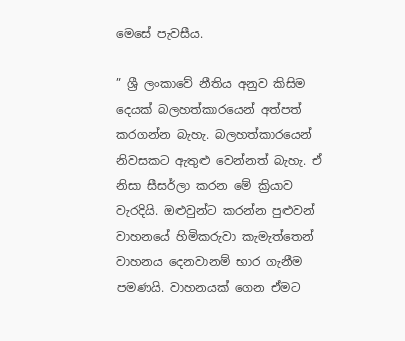මෙසේ පැවසීය.

” ශ්‍රී ලංකාවේ නීතිය අනුව කිසිම දෙයක් බලහත්කාරයෙන් අත්පත් කරගන්න බැහැ. බලහත්කාරයෙන් නිවසකට ඇතුළු වෙන්නත් බැහැ. ඒ නිසා සීසර්ලා කරන මේ ක්‍රියාව වැරදියි. ඔළුවුන්ට කරන්න පුළුවන් වාහනයේ හිමිකරුවා කැමැත්තෙන් වාහනය දෙනවානම් භාර ගැනීම පමණයි. වාහනයක් ගෙන ඒමට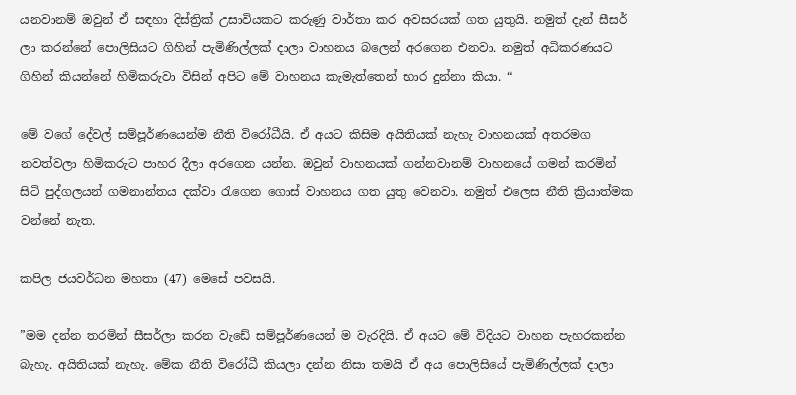යනවානම් ඔවුන් ඒ සඳහා දිස්ත්‍රික් උසාවියකට කරුණු වාර්තා කර අවසරයක් ගත යුතුයි. නමුත් දැන් සීසර් ලා කරන්නේ පොලිසියට ගිහින් පැමිණිල්ලක් දාලා වාහනය බලෙන් අරගෙන එනවා. නමුත් අධිකරණයට ගිහින් කියන්නේ හිමිකරුවා විසින් අපිට මේ වාහනය කැමැත්තෙන් භාර දුන්නා කියා. “

මේ වගේ දේවල් සම්පූර්ණයෙන්ම නීති විරෝධීයි. ඒ අයට කිසිම අයිතියක් නැහැ වාහනයක් අතරමග නවත්වලා හිමිකරුට පාහර දීලා අරගෙන යන්න. ඔවුන් වාහනයක් ගන්නවානම් වාහනයේ ගමන් කරමින් සිටි පුද්ගලයන් ගමනාන්තය දක්වා රැගෙන ගොස් වාහනය ගත යුතු වෙනවා. නමුත් එලෙස නීති ක්‍රියාත්මක වන්නේ නැත.

කපිල ජයවර්ධන මහතා (47) මෙසේ පවසයි.

”මම දන්න තරමින් සීසර්ලා කරන වැඩේ සම්පූර්ණයෙන් ම වැරදියි. ඒ අයට මේ විදියට වාහන පැහරකන්න බැහැ. අයිතියක් නැහැ. මේක නීති විරෝධී කියලා දන්න නිසා තමයි ඒ අය පොලිසියේ පැමිණිල්ලක් දාලා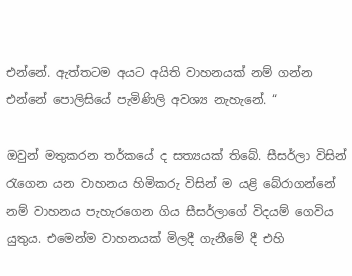එන්නේ. ඇත්තටම අයට අයිති වාහනයක් නම් ගන්න එන්නේ පොලිසියේ පැමිණිලි අවශ්‍ය නැහැනේ. “

ඔවුන් මතුකරන තර්කයේ ද සත්‍යයක් තිබේ. සීසර්ලා විසින් රැගෙන යන වාහනය හිමිකරු විසින් ම යළි බේරාගන්නේ නම් වාහනය පැහැරගෙන ගිය සීසර්ලාගේ විදයම් ගෙවිය යුතුය. එමෙන්ම වාහනයක් මිලදී ගැනීමේ දී එහි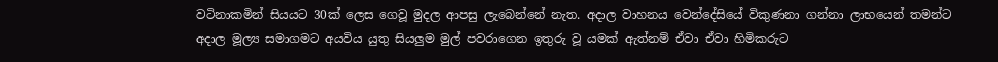වටිනාකමින් සියයට 30ක් ලෙස ගෙවූ මුදල ආපසු ලැබෙන්නේ නැත. අදාල වාහනය වෙන්දේසියේ විකුණනා ගන්නා ලාභයෙන් තමන්ට අදාල මූල්‍ය සමාගමට අයවිය යුතු සියලුම මුල් පවරාගෙන ඉතුරු වූ යමක් ඇත්නම් ඒවා ඒවා හිමිකරුට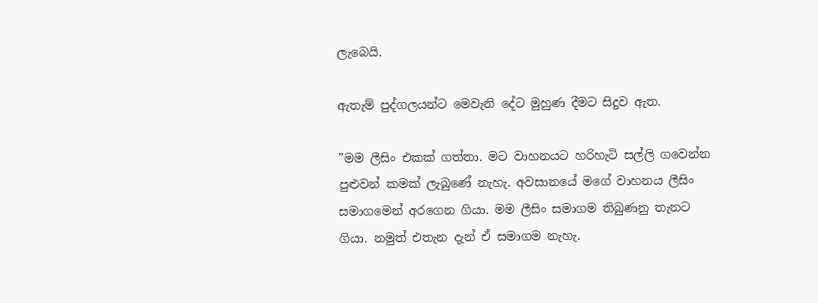ලැබෙයි.

ඇතැම් පුද්ගලයන්ට මෙවැනි දේට මුහුණ දීමට සිදුව ඇත.

”මම ලීසිං එකක් ගත්තා. මට වාහනයට හරිහැටි සල්ලි ගවෙන්න පුළුවන් කමක් ලැබුණේ නැහැ. අවසානයේ මගේ වාහනය ලීසිං සමාගමෙන් අරගෙන ගියා. මම ලීසිං සමාගම තිබුණනු තැනට ගියා. නමුත් එතැන දැන් ඒ සමාගම නැහැ.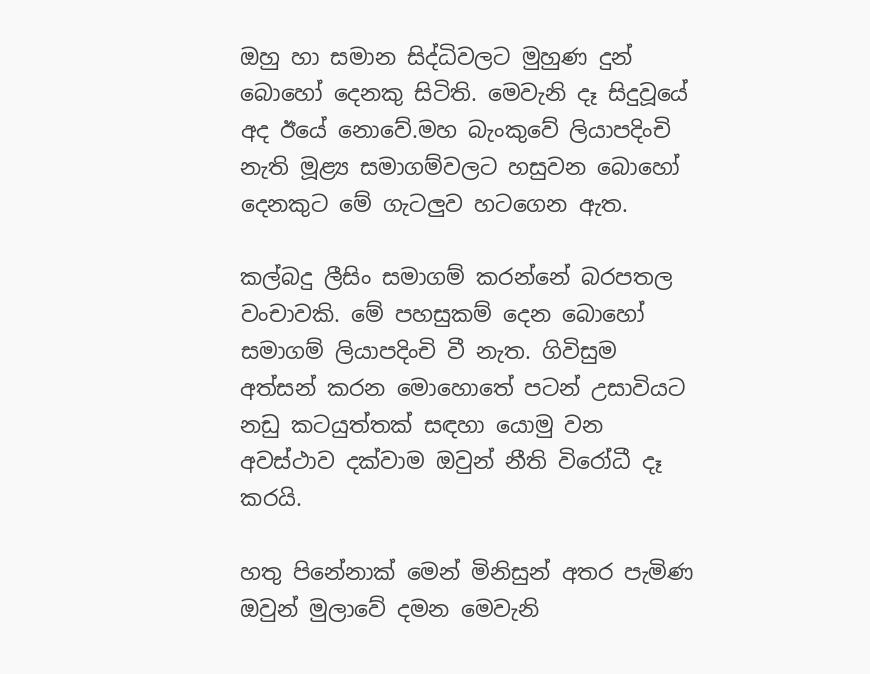ඔහු හා සමාන සිද්ධිවලට මුහුණ දුන් බොහෝ දෙනකු සිටිති. මෙවැනි දෑ සිදුවූයේ අද ඊයේ නොවේ.මහ බැංකුවේ ලියාපදිංචි නැති මූළ්‍ය සමාගම්වලට හසුවන බොහෝ දෙනකුට මේ ගැටලුව හටගෙන ඇත.

කල්බදු ලීසිං සමාගම් කරන්නේ බරපතල වංචාවකි. මේ පහසුකම් දෙන බොහෝ සමාගම් ලියාපදිංචි වී නැත. ගිවිසුම අත්සන් කරන මොහොතේ පටන් උසාවියට නඩු කටයුත්තක් සඳහා යොමු වන අවස්ථාව දක්වාම ඔවුන් නීති විරෝධී දෑ කරයි.

හතු පිනේනාක් මෙන් මිනිසුන් අතර පැමිණ ඔවුන් මුලාවේ දමන මෙවැනි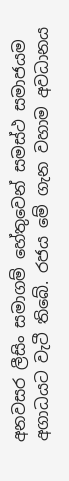අනවසර ලීසිං සමාගම් හේතුවෙන් සමස්ථ සමාජයම අගාධයට වැටී තිබේ. රජය මේ ගැන වහාම අවධානය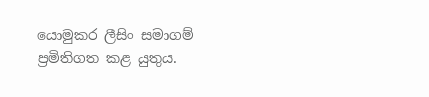යොමුකර ලීසිං සමාගම් ප්‍රමිතිගත කළ යුතුය.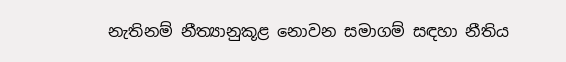නැතිනම් නීත්‍යානුකූළ නොවන සමාගම් සඳහා නීතිය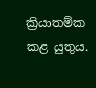ක්‍රියාතම්ක කළ යුතුය.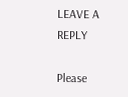LEAVE A REPLY

Please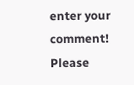enter your comment!
Please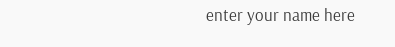enter your name here